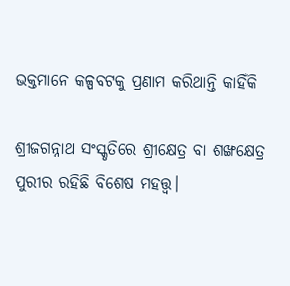ଭକ୍ତମାନେ କଳ୍ପବଟକୁ ପ୍ରଣାମ କରିଥାନ୍ତି କାହିଁକି

ଶ୍ରୀଜଗନ୍ନାଥ ସଂସ୍କୃତିରେ ଶ୍ରୀକ୍ଷେତ୍ର ବା ଶଙ୍ଖକ୍ଷେତ୍ର ପୁରୀର ରହିଛି ବିଶେଷ ମହତ୍ତ୍ୱ।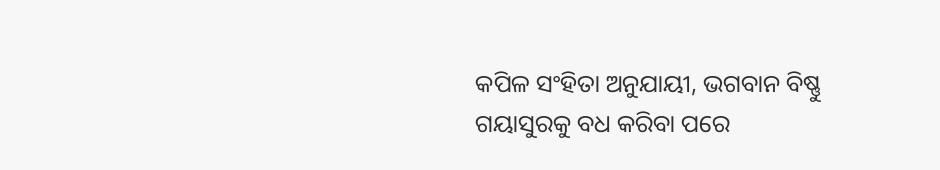କପିଳ ସଂହିତା ଅନୁଯାୟୀ, ଭଗବାନ ବିଷ୍ଣୁ ଗୟାସୁରକୁ ବଧ କରିବା ପରେ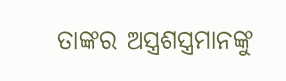ତାଙ୍କର ଅସ୍ତ୍ରଶସ୍ତ୍ରମାନଙ୍କୁ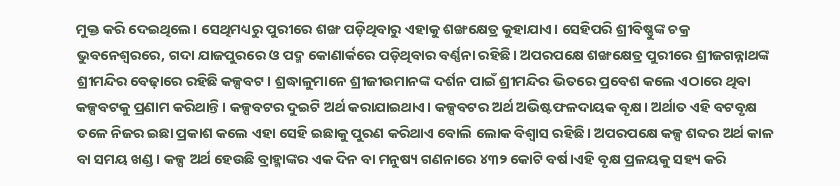ମୁକ୍ତ କରି ଦେଇଥିଲେ। ସେଥିମଧ୍ୟରୁ ପୁରୀରେ ଶଙ୍ଖ ପଡ଼ିଥିବାରୁ ଏହାକୁ ଶଙ୍ଖକ୍ଷେତ୍ର କୁହାଯାଏ। ସେହିପରି ଶ୍ରୀବିଷ୍ଣୁଙ୍କ ଚକ୍ର ଭୁବନେଶ୍ୱରରେ, ଗଦା ଯାଜପୁରରେ ଓ ପଦ୍ମ କୋଣାର୍କରେ ପଡ଼ିଥିବାର ବର୍ଣ୍ଣନା ରହିଛି। ଅପରପକ୍ଷେ ଶଙ୍ଖକ୍ଷେତ୍ର ପୁରୀରେ ଶ୍ରୀଜଗନ୍ନାଥଙ୍କ ଶ୍ରୀମନ୍ଦିର ବେଢ଼ାରେ ରହିଛି କଳ୍ପବଟ। ଶ୍ରଦ୍ଧାଳୁମାନେ ଶ୍ରୀଜୀଉମାନଙ୍କ ଦର୍ଶନ ପାଇଁ ଶ୍ରୀମନ୍ଦିର ଭିତରେ ପ୍ରବେଶ କଲେ ଏଠାରେ ଥିବା କଳ୍ପବଟକୁ ପ୍ରଣାମ କରିଥାନ୍ତି। କଳ୍ପବଟର ଦୁଇଟି ଅର୍ଥ କରାଯାଇଥାଏ। କଳ୍ପବଟର ଅର୍ଥ ଅଭିଷ୍ଟଫଳଦାୟକ ବୃକ୍ଷ। ଅର୍ଥାତ ଏହି ବଟବୃକ୍ଷ ତଳେ ନିଜର ଇଛା ପ୍ରକାଶ କଲେ ଏହା ସେହି ଇଛାକୁ ପୁରଣ କରିଥାଏ ବୋଲି ଲୋକ ବିଶ୍ୱାସ ରହିଛି। ଅପରପକ୍ଷେ କଳ୍ପ ଶବ୍ଦର ଅର୍ଥ କାଳ ବା ସମୟ ଖଣ୍ଡ। କଳ୍ପ ଅର୍ଥ ହେଉଛି ବ୍ରାହ୍ମାଙ୍କର ଏକ ଦିନ ବା ମନୁଷ୍ୟ ଗଣନାରେ ୪୩୨ କୋଟି ବର୍ଷ।ଏହି ବୃକ୍ଷ ପ୍ରଳୟକୁ ସହ୍ୟ କରି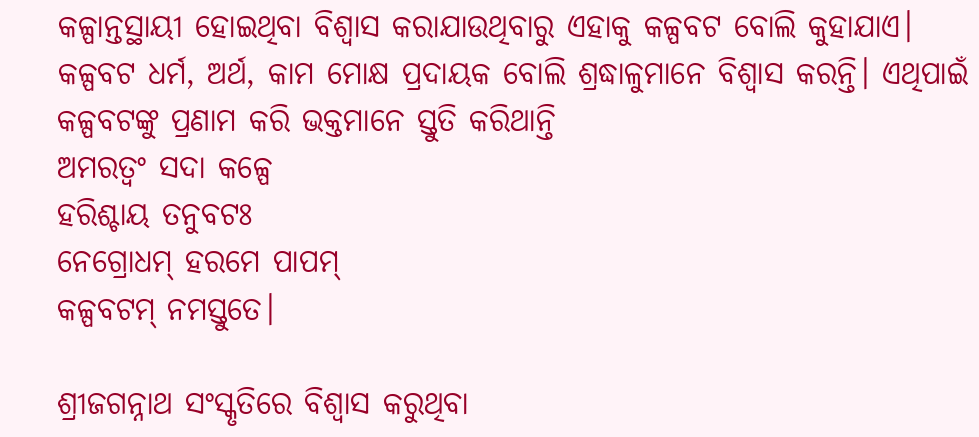କଳ୍ପାନ୍ତସ୍ଥାୟୀ ହୋଇଥିବା ବିଶ୍ୱାସ କରାଯାଉଥିବାରୁ ଏହାକୁ କଳ୍ପବଟ ବୋଲି କୁହାଯାଏ।
କଳ୍ପବଟ ଧର୍ମ, ଅର୍ଥ, କାମ ମୋକ୍ଷ ପ୍ରଦାୟକ ବୋଲି ଶ୍ରଦ୍ଧାଳୁମାନେ ବିଶ୍ୱାସ କରନ୍ତି। ଏଥିପାଇଁ କଳ୍ପବଟଙ୍କୁ ପ୍ରଣାମ କରି ଭକ୍ତମାନେ ସ୍ତୁତି କରିଥାନ୍ତି
ଅମରତ୍ୱଂ ସଦା କଳ୍ପେ
ହରିଶ୍ଚାୟ ତନୁବଟଃ
ନେଗ୍ରୋଧମ୍‌ ହରମେ ପାପମ୍‌
କଳ୍ପବଟମ୍‌ ନମସ୍ତୁତେ।

ଶ୍ରୀଜଗନ୍ନାଥ ସଂସ୍କୃତିରେ ବିଶ୍ୱାସ କରୁଥିବା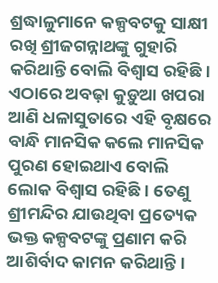ଶ୍ରଦ୍ଧାଳୁମାନେ କଳ୍ପବଟକୁ ସାକ୍ଷୀ ରଖି ଶ୍ରୀଜଗନ୍ନାଥଙ୍କୁ ଗୁହାରି କରିଥାନ୍ତି ବୋଲି ବିଶ୍ୱାସ ରହିଛି। ଏଠାରେ ଅବଢ଼ା କୁଡ଼ୁଆ ଖପରା ଆଣି ଧଳାସୁତାରେ ଏହି ବୃକ୍ଷରେ ବାନ୍ଧି ମାନସିକ କଲେ ମାନସିକ ପୁରଣ ହୋଇଥାଏ ବୋଲି ଲୋକ ବିଶ୍ୱାସ ରହିଛି। ତେଣୁ ଶ୍ରୀମନ୍ଦିର ଯାଉଥିବା ପ୍ରତ୍ୟେକ ଭକ୍ତ କଳ୍ପବଟଙ୍କୁ ପ୍ରଣାମ କରି ଆଶିର୍ବାଦ କାମନ କରିଥାନ୍ତି।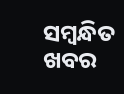ସମ୍ବନ୍ଧିତ ଖବର